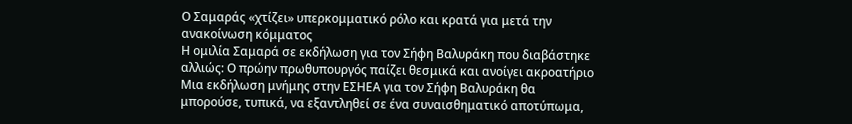Ο Σαμαράς «χτίζει» υπερκομματικό ρόλο και κρατά για μετά την ανακοίνωση κόμματος
Η ομιλία Σαμαρά σε εκδήλωση για τον Σήφη Βαλυράκη που διαβάστηκε αλλιώς: Ο πρώην πρωθυπουργός παίζει θεσμικά και ανοίγει ακροατήριο
Μια εκδήλωση μνήμης στην ΕΣΗΕΑ για τον Σήφη Βαλυράκη θα μπορούσε, τυπικά, να εξαντληθεί σε ένα συναισθηματικό αποτύπωμα,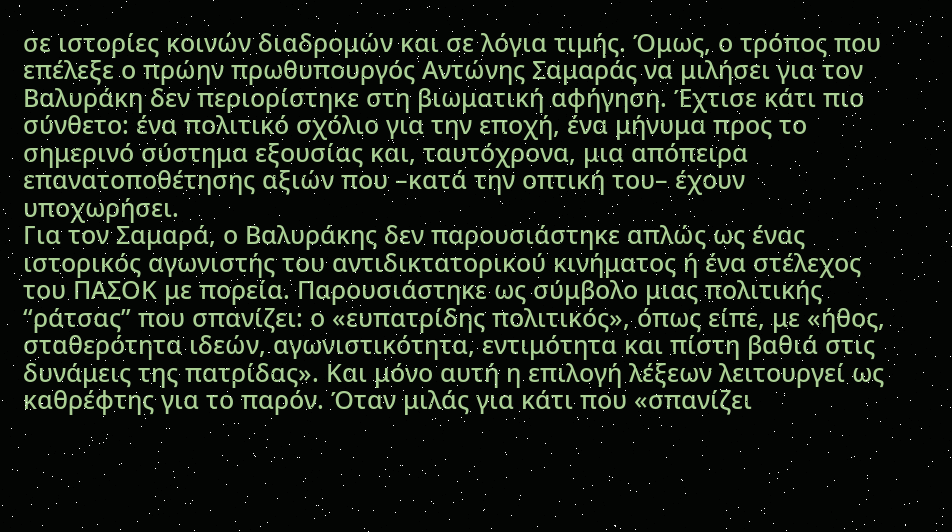σε ιστορίες κοινών διαδρομών και σε λόγια τιμής. Όμως, ο τρόπος που επέλεξε ο πρώην πρωθυπουργός Αντώνης Σαμαράς να μιλήσει για τον Βαλυράκη δεν περιορίστηκε στη βιωματική αφήγηση. Έχτισε κάτι πιο σύνθετο: ένα πολιτικό σχόλιο για την εποχή, ένα μήνυμα προς το σημερινό σύστημα εξουσίας και, ταυτόχρονα, μια απόπειρα επανατοποθέτησης αξιών που –κατά την οπτική του– έχουν υποχωρήσει.
Για τον Σαμαρά, ο Βαλυράκης δεν παρουσιάστηκε απλώς ως ένας ιστορικός αγωνιστής του αντιδικτατορικού κινήματος ή ένα στέλεχος του ΠΑΣΟΚ με πορεία. Παρουσιάστηκε ως σύμβολο μιας πολιτικής “ράτσας” που σπανίζει: ο «ευπατρίδης πολιτικός», όπως είπε, με «ήθος, σταθερότητα ιδεών, αγωνιστικότητα, εντιμότητα και πίστη βαθιά στις δυνάμεις της πατρίδας». Και μόνο αυτή η επιλογή λέξεων λειτουργεί ως καθρέφτης για το παρόν. Όταν μιλάς για κάτι που «σπανίζει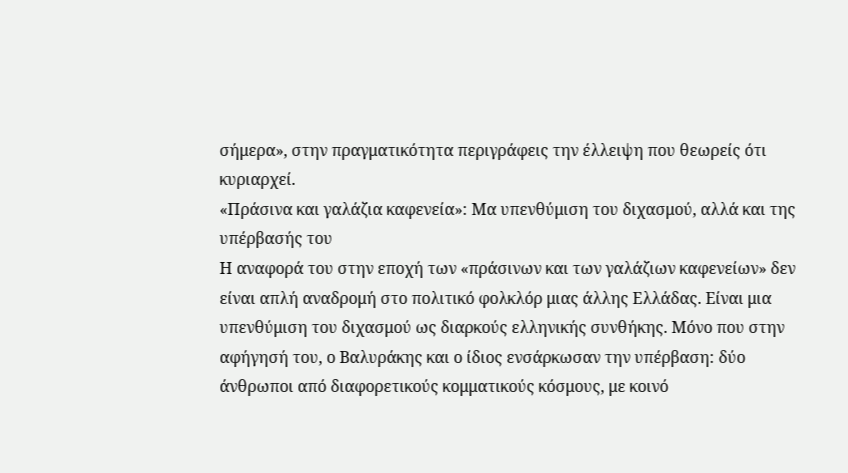σήμερα», στην πραγματικότητα περιγράφεις την έλλειψη που θεωρείς ότι κυριαρχεί.
«Πράσινα και γαλάζια καφενεία»: Μα υπενθύμιση του διχασμού, αλλά και της υπέρβασής του
Η αναφορά του στην εποχή των «πράσινων και των γαλάζιων καφενείων» δεν είναι απλή αναδρομή στο πολιτικό φολκλόρ μιας άλλης Ελλάδας. Είναι μια υπενθύμιση του διχασμού ως διαρκούς ελληνικής συνθήκης. Μόνο που στην αφήγησή του, ο Βαλυράκης και ο ίδιος ενσάρκωσαν την υπέρβαση: δύο άνθρωποι από διαφορετικούς κομματικούς κόσμους, με κοινό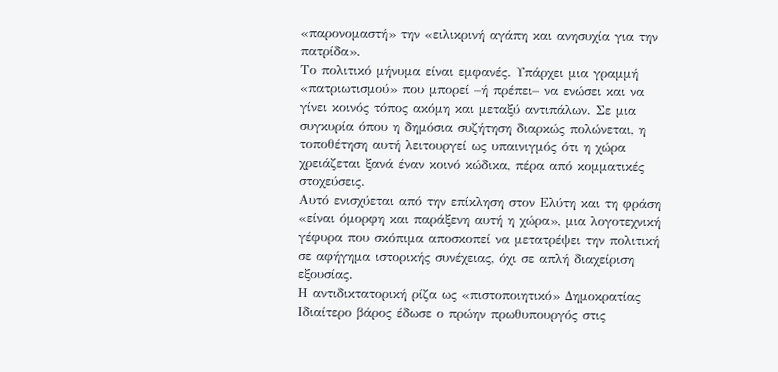«παρονομαστή» την «ειλικρινή αγάπη και ανησυχία για την πατρίδα».
Το πολιτικό μήνυμα είναι εμφανές. Υπάρχει μια γραμμή «πατριωτισμού» που μπορεί –ή πρέπει– να ενώσει και να γίνει κοινός τόπος ακόμη και μεταξύ αντιπάλων. Σε μια συγκυρία όπου η δημόσια συζήτηση διαρκώς πολώνεται, η τοποθέτηση αυτή λειτουργεί ως υπαινιγμός ότι η χώρα χρειάζεται ξανά έναν κοινό κώδικα, πέρα από κομματικές στοχεύσεις.
Αυτό ενισχύεται από την επίκληση στον Ελύτη και τη φράση «είναι όμορφη και παράξενη αυτή η χώρα», μια λογοτεχνική γέφυρα που σκόπιμα αποσκοπεί να μετατρέψει την πολιτική σε αφήγημα ιστορικής συνέχειας, όχι σε απλή διαχείριση εξουσίας.
Η αντιδικτατορική ρίζα ως «πιστοποιητικό» Δημοκρατίας
Ιδιαίτερο βάρος έδωσε ο πρώην πρωθυπουργός στις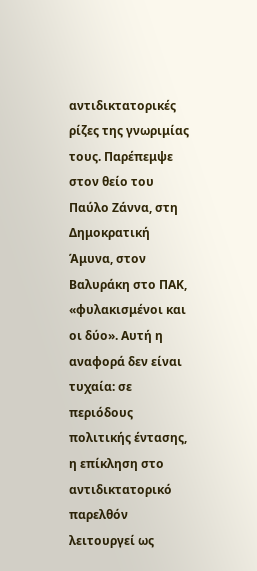αντιδικτατορικές ρίζες της γνωριμίας τους. Παρέπεμψε στον θείο του Παύλο Ζάννα, στη Δημοκρατική Άμυνα, στον Βαλυράκη στο ΠΑΚ, «φυλακισμένοι και οι δύο». Αυτή η αναφορά δεν είναι τυχαία: σε περιόδους πολιτικής έντασης, η επίκληση στο αντιδικτατορικό παρελθόν λειτουργεί ως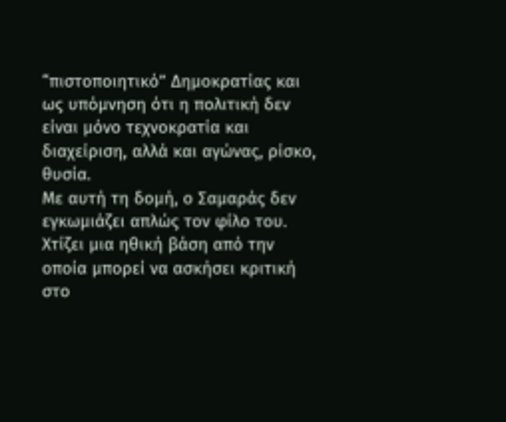“πιστοποιητικό” Δημοκρατίας και ως υπόμνηση ότι η πολιτική δεν είναι μόνο τεχνοκρατία και διαχείριση, αλλά και αγώνας, ρίσκο, θυσία.
Με αυτή τη δομή, ο Σαμαράς δεν εγκωμιάζει απλώς τον φίλο του. Χτίζει μια ηθική βάση από την οποία μπορεί να ασκήσει κριτική στο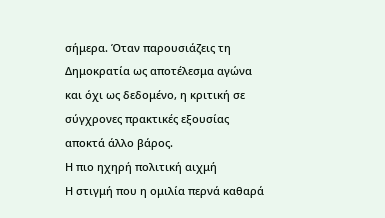σήμερα. Όταν παρουσιάζεις τη Δημοκρατία ως αποτέλεσμα αγώνα και όχι ως δεδομένο, η κριτική σε σύγχρονες πρακτικές εξουσίας αποκτά άλλο βάρος.
Η πιο ηχηρή πολιτική αιχμή
Η στιγμή που η ομιλία περνά καθαρά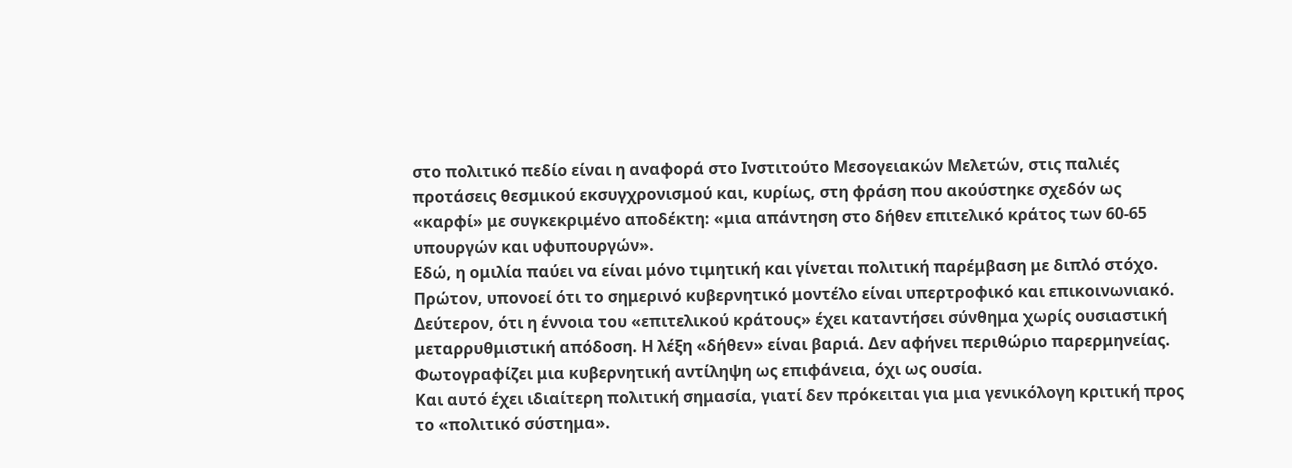στο πολιτικό πεδίο είναι η αναφορά στο Ινστιτούτο Μεσογειακών Μελετών, στις παλιές προτάσεις θεσμικού εκσυγχρονισμού και, κυρίως, στη φράση που ακούστηκε σχεδόν ως «καρφί» με συγκεκριμένο αποδέκτη: «μια απάντηση στο δήθεν επιτελικό κράτος των 60-65 υπουργών και υφυπουργών».
Εδώ, η ομιλία παύει να είναι μόνο τιμητική και γίνεται πολιτική παρέμβαση με διπλό στόχο. Πρώτον, υπονοεί ότι το σημερινό κυβερνητικό μοντέλο είναι υπερτροφικό και επικοινωνιακό. Δεύτερον, ότι η έννοια του «επιτελικού κράτους» έχει καταντήσει σύνθημα χωρίς ουσιαστική μεταρρυθμιστική απόδοση. Η λέξη «δήθεν» είναι βαριά. Δεν αφήνει περιθώριο παρερμηνείας. Φωτογραφίζει μια κυβερνητική αντίληψη ως επιφάνεια, όχι ως ουσία.
Και αυτό έχει ιδιαίτερη πολιτική σημασία, γιατί δεν πρόκειται για μια γενικόλογη κριτική προς το «πολιτικό σύστημα».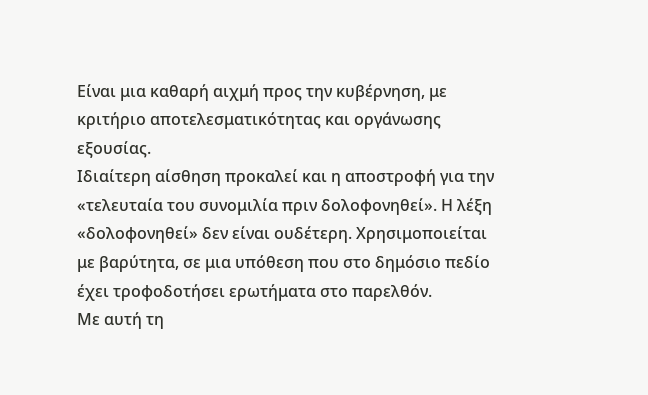Είναι μια καθαρή αιχμή προς την κυβέρνηση, με κριτήριο αποτελεσματικότητας και οργάνωσης εξουσίας.
Ιδιαίτερη αίσθηση προκαλεί και η αποστροφή για την «τελευταία του συνομιλία πριν δολοφονηθεί». Η λέξη «δολοφονηθεί» δεν είναι ουδέτερη. Χρησιμοποιείται με βαρύτητα, σε μια υπόθεση που στο δημόσιο πεδίο έχει τροφοδοτήσει ερωτήματα στο παρελθόν.
Με αυτή τη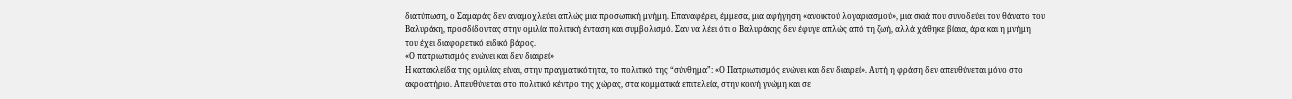διατύπωση, ο Σαμαράς δεν αναμοχλεύει απλώς μια προσωπική μνήμη. Επαναφέρει, έμμεσα, μια αφήγηση «ανοικτού λογαριασμού», μια σκιά που συνοδεύει τον θάνατο του Βαλυράκη, προσδίδοντας στην ομιλία πολιτική ένταση και συμβολισμό. Σαν να λέει ότι ο Βαλυράκης δεν έφυγε απλώς από τη ζωή, αλλά χάθηκε βίαια, άρα και η μνήμη του έχει διαφορετικό ειδικό βάρος.
«Ο πατριωτισμός ενώνει και δεν διαιρεί»
Η κατακλείδα της ομιλίας είναι, στην πραγματικότητα, το πολιτικό της “σύνθημα”: «Ο Πατριωτισμός ενώνει και δεν διαιρεί». Αυτή η φράση δεν απευθύνεται μόνο στο ακροατήριο. Απευθύνεται στο πολιτικό κέντρο της χώρας, στα κομματικά επιτελεία, στην κοινή γνώμη και σε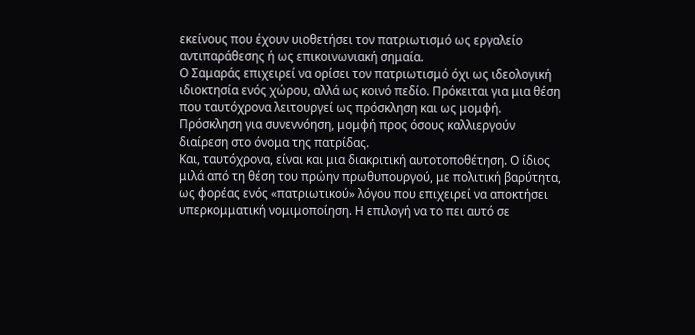εκείνους που έχουν υιοθετήσει τον πατριωτισμό ως εργαλείο αντιπαράθεσης ή ως επικοινωνιακή σημαία.
Ο Σαμαράς επιχειρεί να ορίσει τον πατριωτισμό όχι ως ιδεολογική ιδιοκτησία ενός χώρου, αλλά ως κοινό πεδίο. Πρόκειται για μια θέση που ταυτόχρονα λειτουργεί ως πρόσκληση και ως μομφή. Πρόσκληση για συνεννόηση, μομφή προς όσους καλλιεργούν διαίρεση στο όνομα της πατρίδας.
Και, ταυτόχρονα, είναι και μια διακριτική αυτοτοποθέτηση. Ο ίδιος μιλά από τη θέση του πρώην πρωθυπουργού, με πολιτική βαρύτητα, ως φορέας ενός «πατριωτικού» λόγου που επιχειρεί να αποκτήσει υπερκομματική νομιμοποίηση. Η επιλογή να το πει αυτό σε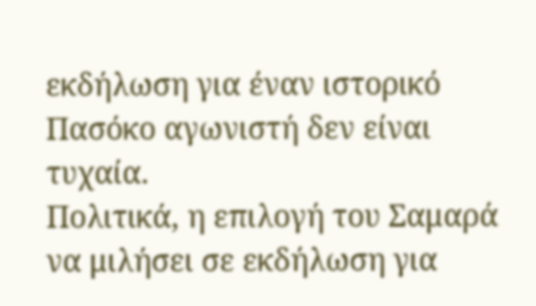εκδήλωση για έναν ιστορικό Πασόκο αγωνιστή δεν είναι τυχαία.
Πολιτικά, η επιλογή του Σαμαρά να μιλήσει σε εκδήλωση για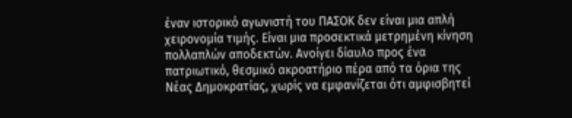έναν ιστορικό αγωνιστή του ΠΑΣΟΚ δεν είναι μια απλή χειρονομία τιμής. Είναι μια προσεκτικά μετρημένη κίνηση πολλαπλών αποδεκτών. Aνοίγει δίαυλο προς ένα πατριωτικό, θεσμικό ακροατήριο πέρα από τα όρια της Νέας Δημοκρατίας, χωρίς να εμφανίζεται ότι αμφισβητεί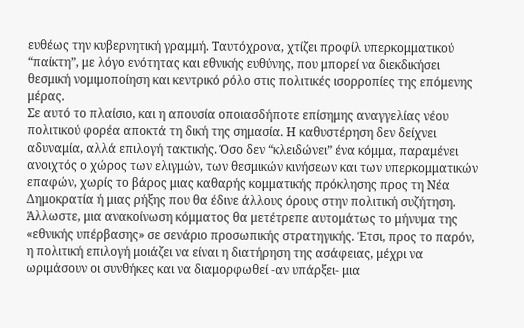ευθέως την κυβερνητική γραμμή. Ταυτόχρονα, χτίζει προφίλ υπερκομματικού “παίκτη”, με λόγο ενότητας και εθνικής ευθύνης, που μπορεί να διεκδικήσει θεσμική νομιμοποίηση και κεντρικό ρόλο στις πολιτικές ισορροπίες της επόμενης μέρας.
Σε αυτό το πλαίσιο, και η απουσία οποιασδήποτε επίσημης αναγγελίας νέου πολιτικού φορέα αποκτά τη δική της σημασία. Η καθυστέρηση δεν δείχνει αδυναμία, αλλά επιλογή τακτικής. Όσο δεν “κλειδώνει” ένα κόμμα, παραμένει ανοιχτός ο χώρος των ελιγμών, των θεσμικών κινήσεων και των υπερκομματικών επαφών, χωρίς το βάρος μιας καθαρής κομματικής πρόκλησης προς τη Νέα Δημοκρατία ή μιας ρήξης που θα έδινε άλλους όρους στην πολιτική συζήτηση. Άλλωστε, μια ανακοίνωση κόμματος θα μετέτρεπε αυτομάτως το μήνυμα της «εθνικής υπέρβασης» σε σενάριο προσωπικής στρατηγικής. Έτσι, προς το παρόν, η πολιτική επιλογή μοιάζει να είναι η διατήρηση της ασάφειας, μέχρι να ωριμάσουν οι συνθήκες και να διαμορφωθεί -αν υπάρξει- μια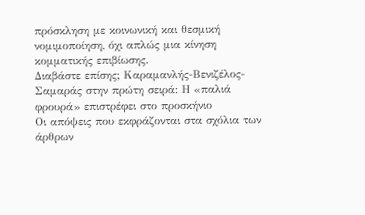πρόσκληση με κοινωνική και θεσμική νομιμοποίηση, όχι απλώς μια κίνηση κομματικής επιβίωσης.
Διαβάστε επίσης; Καραμανλής-Βενιζέλος-Σαμαράς στην πρώτη σειρά: Η «παλιά φρουρά» επιστρέφει στο προσκήνιο
Οι απόψεις που εκφράζονται στα σχόλια των άρθρων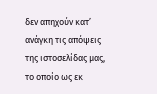δεν απηχούν κατ’ ανάγκη τις απόψεις της ιστοσελίδας μας, το οποίο ως εκ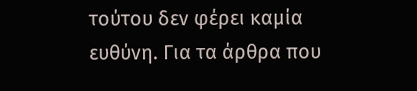τούτου δεν φέρει καμία ευθύνη. Για τα άρθρα που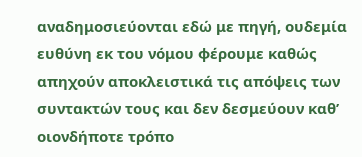αναδημοσιεύονται εδώ με πηγή, ουδεμία ευθύνη εκ του νόμου φέρουμε καθώς απηχούν αποκλειστικά τις απόψεις των συντακτών τους και δεν δεσμεύουν καθ’ οιονδήποτε τρόπο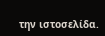την ιστοσελίδα.